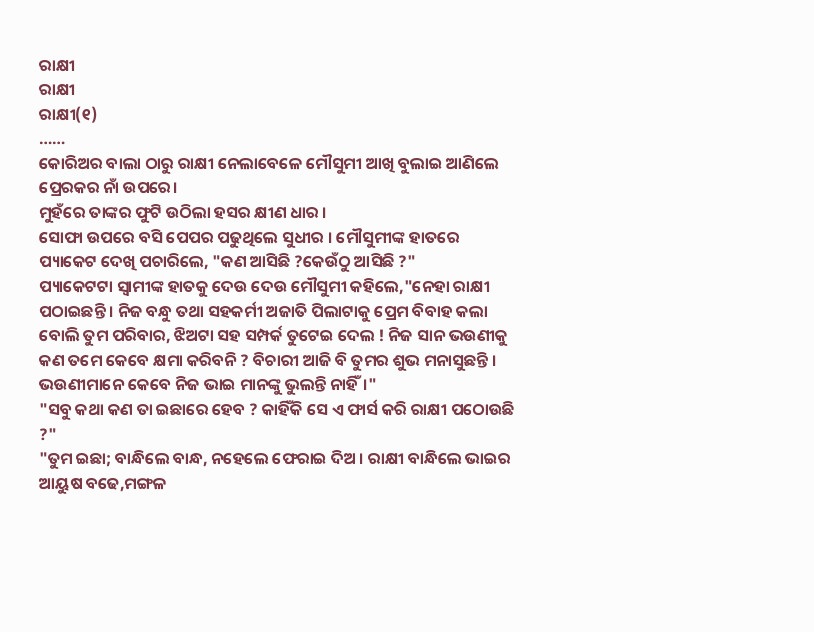ରାକ୍ଷୀ
ରାକ୍ଷୀ
ରାକ୍ଷୀ(୧)
……
କୋରିଅର ବାଲା ଠାରୁ ରାକ୍ଷୀ ନେଲାବେଳେ ମୌସୁମୀ ଆଖି ବୁଲାଇ ଆଣିଲେ ପ୍ରେରକର ନାଁ ଉପରେ।
ମୁହଁରେ ତାଙ୍କର ଫୁଟି ଉଠିଲା ହସର କ୍ଷୀଣ ଧାର ।
ସୋଫା ଉପରେ ବସି ପେପର ପଢୁଥିଲେ ସୁଧୀର । ମୌସୁମୀଙ୍କ ହାତରେ ପ୍ୟାକେଟ ଦେଖି ପଚାରିଲେ, "କଣ ଆସିଛି ?କେଉଁଠୁ ଆସିଛି ?"
ପ୍ୟାକେଟଟା ସ୍ଵାମୀଙ୍କ ହାତକୁ ଦେଉ ଦେଉ ମୌସୁମୀ କହିଲେ,"ନେହା ରାକ୍ଷୀ ପଠାଇଛନ୍ତି । ନିଜ ବନ୍ଧୁ ତଥା ସହକର୍ମୀ ଅଜାତି ପିଲାଟାକୁ ପ୍ରେମ ବିବାହ କଲା ବୋଲି ତୁମ ପରିବାର, ଝିଅଟା ସହ ସମ୍ପର୍କ ତୁଟେଇ ଦେଲ ! ନିଜ ସାନ ଭଉଣୀକୁ କଣ ତମେ କେବେ କ୍ଷମା କରିବନି ? ବିଚାରୀ ଆଜି ବି ତୁମର ଶୁଭ ମନାସୁଛନ୍ତି । ଭଉଣୀମାନେ କେବେ ନିଜ ଭାଇ ମାନଙ୍କୁ ଭୁଲନ୍ତି ନାହିଁ।"
"ସବୁ କଥା କଣ ତା ଇଛାରେ ହେବ ? କାହିଁକି ସେ ଏ ଫାର୍ସ କରି ରାକ୍ଷୀ ପଠୋଉଛି ?"
"ତୁମ ଇଛା; ବାନ୍ଧିଲେ ବାନ୍ଧ, ନହେଲେ ଫେରାଇ ଦିଅ । ରାକ୍ଷୀ ବାନ୍ଧିଲେ ଭାଇର ଆୟୁଷ ବଢେ,ମଙ୍ଗଳ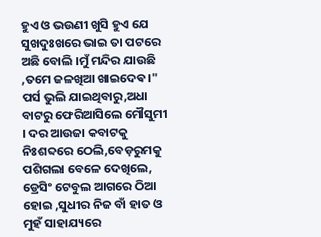ହୁଏ ଓ ଭଉଣୀ ଖୁସି ହୁଏ ଯେ ସୁଖଦୁଃଖରେ ଭାଇ ତା ପଟରେ ଅଛି ବୋଲି ।ମୁଁ ମନ୍ଦିର ଯାଉଛି ,ତମେ ଜଳଖିଆ ଖାଇଦେଵ।"
ପର୍ସ ଭୁଲି ଯାଇଥିବାରୁ,ଅଧା ବାଟରୁ ଫେରିଆସିଲେ ମୌସୁମୀ । ଦର ଆଉଜା କବାଟକୁ ନିଃଶବ୍ଦରେ ଠେଲି,ବେଡ଼ରୁମକୁ ପଶିଗଲା ବେଳେ ଦେଖିଲେ, ଡ୍ରେସିଂ ଟେବୁଲ ଆଗରେ ଠିଆ ହୋଇ ,ସୁଧୀର ନିଜ ବାଁ ହାତ ଓ ମୁହଁ ସାହାଯ୍ୟରେ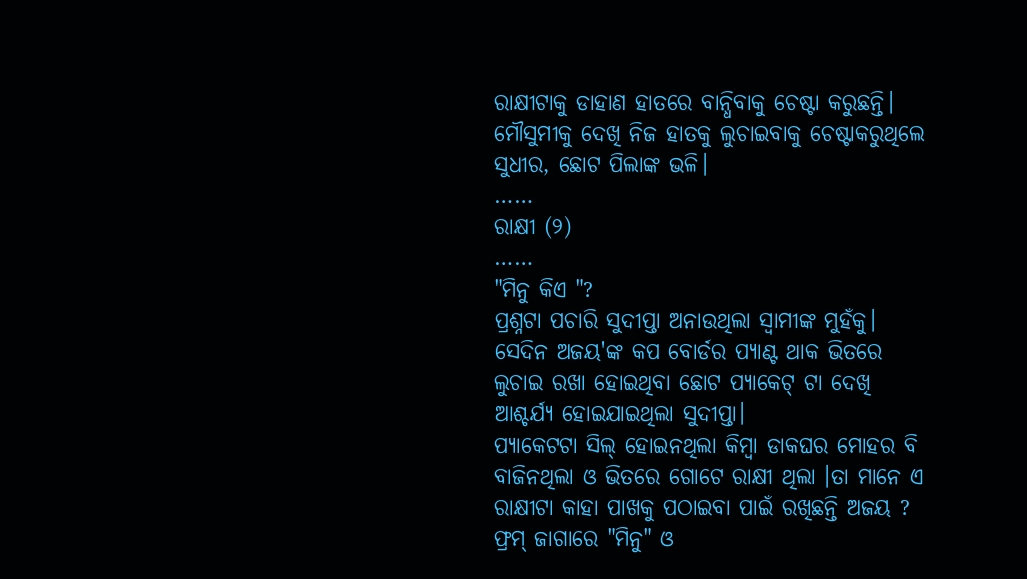ରାକ୍ଷୀଟାକୁ ଡାହାଣ ହାତରେ ବାନ୍ଧିବାକୁ ଚେଷ୍ଟା କରୁଛନ୍ତି। ମୌସୁମୀକୁ ଦେଖି ନିଜ ହାତକୁ ଲୁଚାଇବାକୁ ଚେଷ୍ଟାକରୁଥିଲେ ସୁଧୀର, ଛୋଟ ପିଲାଙ୍କ ଭଳି।
……
ରାକ୍ଷୀ (୨)
……
"ମିନୁ କିଏ "?
ପ୍ରଶ୍ନଟା ପଚାରି ସୁଦୀପ୍ତା ଅନାଉଥିଲା ସ୍ଵାମୀଙ୍କ ମୁହଁକୁ।
ସେଦିନ ଅଜୟ'ଙ୍କ କପ ବୋର୍ଡର ପ୍ୟାଣ୍ଟ ଥାକ ଭିତରେ ଲୁଚାଇ ରଖା ହୋଇଥିବା ଛୋଟ ପ୍ୟାକେଟ୍ ଟା ଦେଖି ଆଶ୍ଚର୍ଯ୍ୟ ହୋଇଯାଇଥିଲା ସୁଦୀପ୍ତା।
ପ୍ୟାକେଟଟା ସିଲ୍ ହୋଇନଥିଲା କିମ୍ବା ଡାକଘର ମୋହର ବି ବାଜିନଥିଲା ଓ ଭିତରେ ଗୋଟେ ରାକ୍ଷୀ ଥିଲା ।ତା ମାନେ ଏ ରାକ୍ଷୀଟା କାହା ପାଖକୁ ପଠାଇବା ପାଇଁ ରଖିଛନ୍ତି ଅଜୟ ?
ଫ୍ରମ୍ ଜାଗାରେ "ମିନୁ" ଓ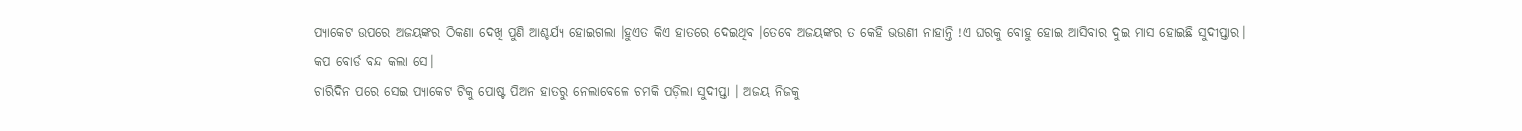ପ୍ୟାକେଟ ଉପରେ ଅଜୟଙ୍କର ଠିକଣା ଦେଖି ପୁଣି ଆଶ୍ଚର୍ଯ୍ୟ ହୋଇଗଲା ।ହୁଏତ କିଏ ହାତରେ ଦେଇଥିବ ।ତେବେ ଅଜୟଙ୍କର ତ କେହି ଭଉଣୀ ନାହାନ୍ତି !ଏ ଘରକୁ ବୋହୁ ହୋଇ ଆସିବାର ଦୁଇ ମାସ ହୋଇଛି ସୁଦୀପ୍ତାର।
କପ ବୋର୍ଡ ବନ୍ଦ କଲା ସେ।
ଚାରିଦିନ ପରେ ସେଇ ପ୍ୟାକେଟ ଟିକୁ ପୋଷ୍ଟ ପିଅନ ହାତରୁ ନେଲାବେଳେ ଚମକି ପଡ଼ିଲା ସୁଦୀପ୍ତା । ଅଜୟ ନିଜକୁ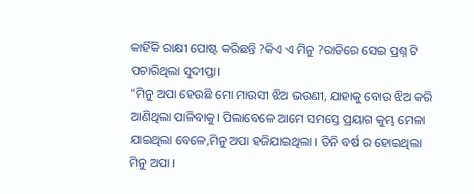କାହିଁକି ରାକ୍ଷୀ ପୋଷ୍ଟ କରିଛନ୍ତି ?କିଏ ଏ ମିନୁ ?ରାତିରେ ସେଇ ପ୍ରଶ୍ନ ଟି ପଚାରିଥିଲା ସୁଦୀପ୍ତା।
"ମିନୁ ଅପା ହେଉଛି ମୋ ମାଉସୀ ଝିଅ ଭଉଣୀ, ଯାହାକୁ ବୋଉ ଝିଅ କରି ଆଣିଥିଲା ପାଳିବାକୁ। ପିଲାବେଳେ ଆମେ ସମସ୍ତେ ପ୍ରୟାଗ କୁମ୍ଭ ମେଳା ଯାଇଥିଲା ବେଳେ,ମିନୁ ଅପା ହଜିଯାଇଥିଲା । ତିନି ବର୍ଷ ର ହୋଇଥିଲା ମିନୁ ଅପା ।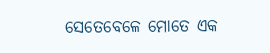ସେତେବେଳେ ମୋତେ ଏକ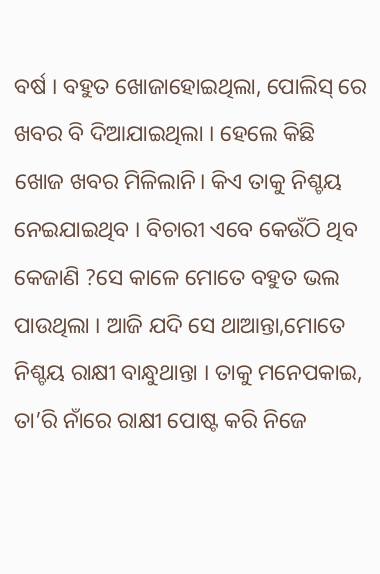ବର୍ଷ । ବହୁତ ଖୋଜାହୋଇଥିଲା, ପୋଲିସ୍ ରେ ଖବର ବି ଦିଆଯାଇଥିଲା । ହେଲେ କିଛି ଖୋଜ ଖବର ମିଳିଲାନି। କିଏ ତାକୁ ନିଶ୍ଚୟ ନେଇଯାଇଥିବ । ବିଚାରୀ ଏବେ କେଉଁଠି ଥିବ କେଜାଣି ?ସେ କାଳେ ମୋତେ ବହୁତ ଭଲ ପାଉଥିଲା । ଆଜି ଯଦି ସେ ଥାଆନ୍ତା,ମୋତେ ନିଶ୍ଚୟ ରାକ୍ଷୀ ବାନ୍ଧୁଥାନ୍ତା । ତାକୁ ମନେପକାଇ, ତା’ରି ନାଁରେ ରାକ୍ଷୀ ପୋଷ୍ଟ କରି ନିଜେ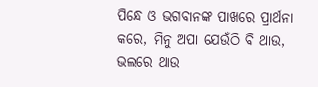ପିନ୍ଧେ ଓ ଭଗବାନଙ୍କ ପାଖରେ ପ୍ରାର୍ଥନା କରେ, ମିନୁ ଅପା ଯେଉଁଠି ବି ଥାଉ, ଭଲରେ ଥାଉ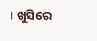। ଖୁସିରେ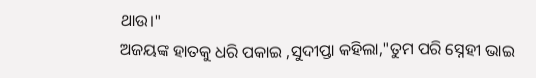ଥାଉ।"
ଅଜୟଙ୍କ ହାତକୁ ଧରି ପକାଇ ,ସୁଦୀପ୍ତା କହିଲା,"ତୁମ ପରି ସ୍ନେହୀ ଭାଇ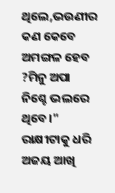ଥିଲେ,ଭଉଣୀର କଣ କେବେ ଅମଙ୍ଗଳ ହେବ ?ମିନୁ ଅପା ନିଶ୍ଚେ ଭଲରେ ଥିବେ।"
ରାକ୍ଷୀଟାକୁ ଧରି ଅଜୟ ଆଖି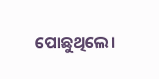ପୋଛୁଥିଲେ।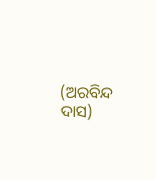(ଅରବିନ୍ଦ ଦାସ)